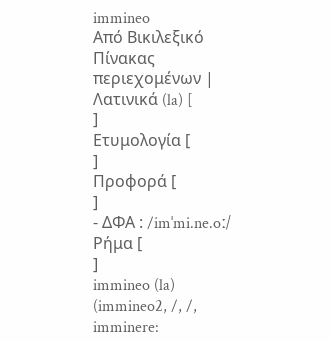immineo
Από Βικιλεξικό
Πίνακας περιεχομένων |
Λατινικά (la) [
]
Ετυμολογία [
]
Προφορά [
]
- ΔΦΑ : /imˈmi.ne.oː/
Ρήμα [
]
immineo (la) (immineo2, /, /, imminere: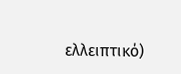ελλειπτικό)